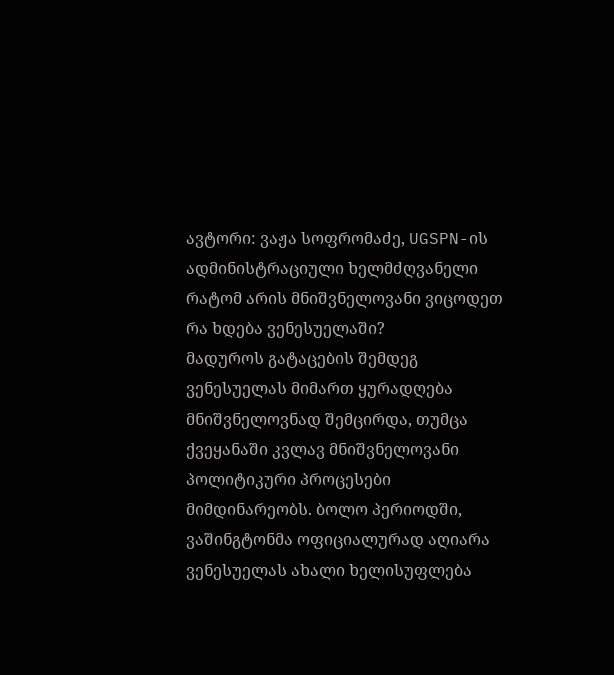ავტორი: ვაჟა სოფრომაძე, UGSPN-ის ადმინისტრაციული ხელმძღვანელი
რატომ არის მნიშვნელოვანი ვიცოდეთ რა ხდება ვენესუელაში?
მადუროს გატაცების შემდეგ ვენესუელას მიმართ ყურადღება მნიშვნელოვნად შემცირდა, თუმცა ქვეყანაში კვლავ მნიშვნელოვანი პოლიტიკური პროცესები მიმდინარეობს. ბოლო პერიოდში, ვაშინგტონმა ოფიციალურად აღიარა ვენესუელას ახალი ხელისუფლება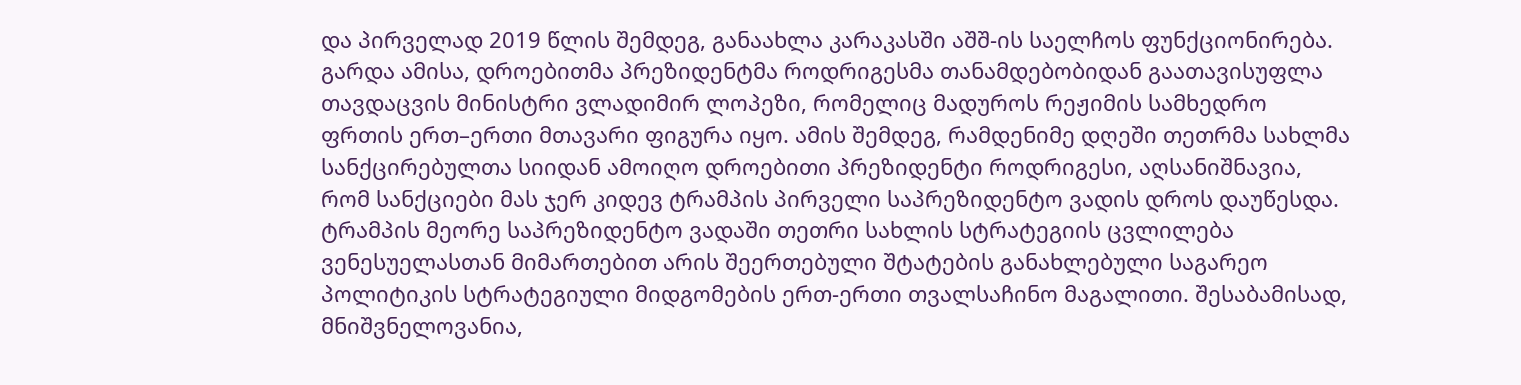და პირველად 2019 წლის შემდეგ, განაახლა კარაკასში აშშ-ის საელჩოს ფუნქციონირება. გარდა ამისა, დროებითმა პრეზიდენტმა როდრიგესმა თანამდებობიდან გაათავისუფლა თავდაცვის მინისტრი ვლადიმირ ლოპეზი, რომელიც მადუროს რეჟიმის სამხედრო ფრთის ერთ–ერთი მთავარი ფიგურა იყო. ამის შემდეგ, რამდენიმე დღეში თეთრმა სახლმა სანქცირებულთა სიიდან ამოიღო დროებითი პრეზიდენტი როდრიგესი, აღსანიშნავია, რომ სანქციები მას ჯერ კიდევ ტრამპის პირველი საპრეზიდენტო ვადის დროს დაუწესდა.
ტრამპის მეორე საპრეზიდენტო ვადაში თეთრი სახლის სტრატეგიის ცვლილება ვენესუელასთან მიმართებით არის შეერთებული შტატების განახლებული საგარეო პოლიტიკის სტრატეგიული მიდგომების ერთ-ერთი თვალსაჩინო მაგალითი. შესაბამისად, მნიშვნელოვანია,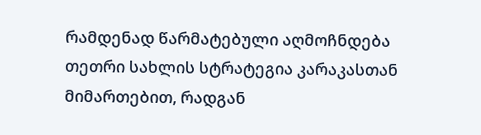რამდენად წარმატებული აღმოჩნდება თეთრი სახლის სტრატეგია კარაკასთან მიმართებით, რადგან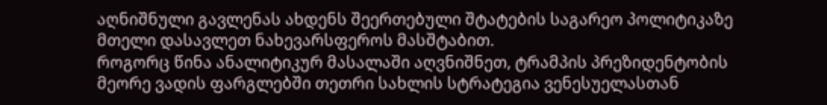აღნიშნული გავლენას ახდენს შეერთებული შტატების საგარეო პოლიტიკაზე მთელი დასავლეთ ნახევარსფეროს მასშტაბით.
როგორც წინა ანალიტიკურ მასალაში აღვნიშნეთ, ტრამპის პრეზიდენტობის მეორე ვადის ფარგლებში თეთრი სახლის სტრატეგია ვენესუელასთან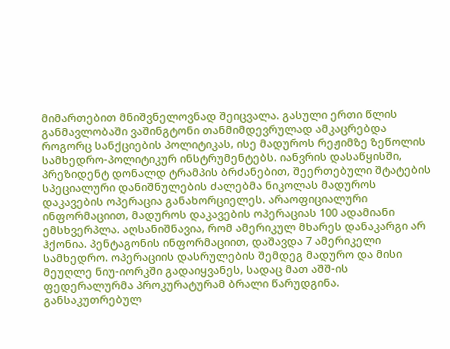მიმართებით მნიშვნელოვნად შეიცვალა. გასული ერთი წლის განმავლობაში ვაშინგტონი თანმიმდევრულად ამკაცრებდა როგორც სანქციების პოლიტიკას, ისე მადუროს რეჟიმზე ზეწოლის სამხედრო-პოლიტიკურ ინსტრუმენტებს. იანვრის დასაწყისში, პრეზიდენტ დონალდ ტრამპის ბრძანებით, შეერთებული შტატების სპეციალური დანიშნულების ძალებმა ნიკოლას მადუროს დაკავების ოპერაცია განახორციელეს. არაოფიციალური ინფორმაციით, მადუროს დაკავების ოპერაციას 100 ადამიანი ემსხვერპლა. აღსანიშნავია, რომ ამერიკულ მხარეს დანაკარგი არ ჰქონია. პენტაგონის ინფორმაციით, დაშავდა 7 ამერიკელი სამხედრო. ოპერაციის დასრულების შემდეგ მადურო და მისი მეუღლე ნიუ-იორკში გადაიყვანეს, სადაც მათ აშშ-ის ფედერალურმა პროკურატურამ ბრალი წარუდგინა. განსაკუთრებულ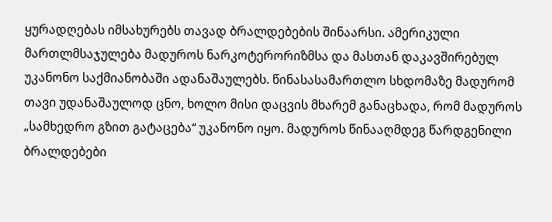ყურადღებას იმსახურებს თავად ბრალდებების შინაარსი. ამერიკული მართლმსაჯულება მადუროს ნარკოტერორიზმსა და მასთან დაკავშირებულ უკანონო საქმიანობაში ადანაშაულებს. წინასასამართლო სხდომაზე მადურომ თავი უდანაშაულოდ ცნო, ხოლო მისი დაცვის მხარემ განაცხადა, რომ მადუროს „სამხედრო გზით გატაცება“ უკანონო იყო. მადუროს წინააღმდეგ წარდგენილი ბრალდებები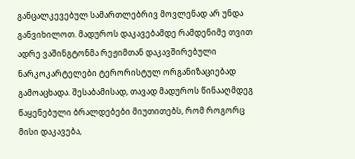განცალკევებულ სამართლებრივ მოვლენად არ უნდა განვიხილოთ. მადუროს დაკავებამდე რამდენიმე თვით ადრე ვაშინგტონმა რეჟიმთან დაკავშირებული ნარკოკარტელები ტერორისტულ ორგანიზაციებად გამოაცხადა. შესაბამისად, თავად მადუროს წინააღმდეგ წაყენებული ბრალდებები მიუთითებს, რომ როგორც მისი დაკავება,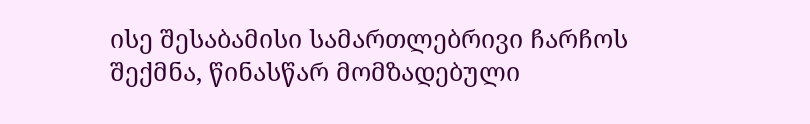ისე შესაბამისი სამართლებრივი ჩარჩოს შექმნა, წინასწარ მომზადებული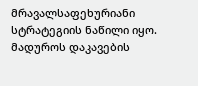მრავალსაფეხურიანი სტრატეგიის ნაწილი იყო.
მადუროს დაკავების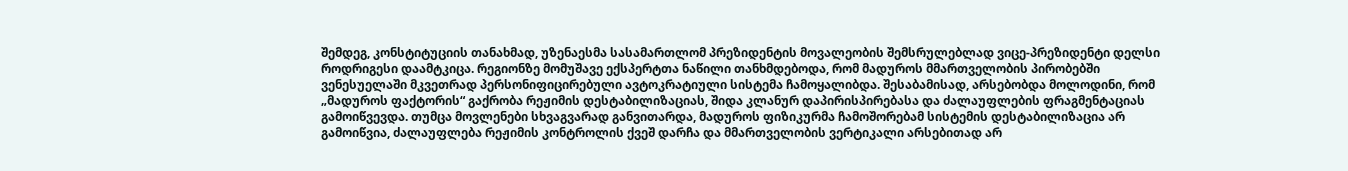შემდეგ, კონსტიტუციის თანახმად, უზენაესმა სასამართლომ პრეზიდენტის მოვალეობის შემსრულებლად ვიცე-პრეზიდენტი დელსი როდრიგესი დაამტკიცა. რეგიონზე მომუშავე ექსპერტთა ნაწილი თანხმდებოდა, რომ მადუროს მმართველობის პირობებში ვენესუელაში მკვეთრად პერსონიფიცირებული ავტოკრატიული სისტემა ჩამოყალიბდა. შესაბამისად, არსებობდა მოლოდინი, რომ „მადუროს ფაქტორის“ გაქრობა რეჟიმის დესტაბილიზაციას, შიდა კლანურ დაპირისპირებასა და ძალაუფლების ფრაგმენტაციას გამოიწვევდა. თუმცა მოვლენები სხვაგვარად განვითარდა, მადუროს ფიზიკურმა ჩამოშორებამ სისტემის დესტაბილიზაცია არ გამოიწვია, ძალაუფლება რეჟიმის კონტროლის ქვეშ დარჩა და მმართველობის ვერტიკალი არსებითად არ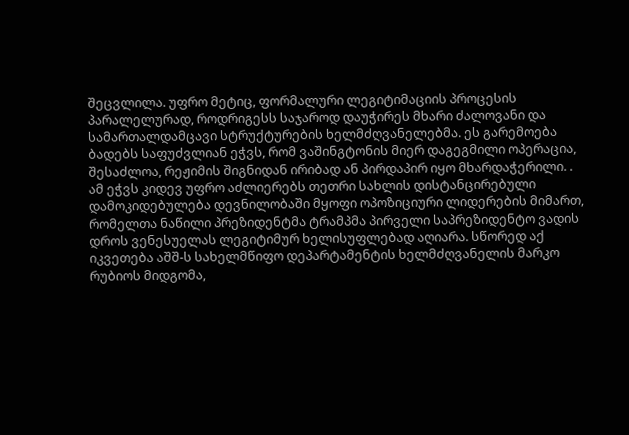შეცვლილა. უფრო მეტიც, ფორმალური ლეგიტიმაციის პროცესის პარალელურად, როდრიგესს საჯაროდ დაუჭირეს მხარი ძალოვანი და სამართალდამცავი სტრუქტურების ხელმძღვანელებმა. ეს გარემოება ბადებს საფუძვლიან ეჭვს, რომ ვაშინგტონის მიერ დაგეგმილი ოპერაცია, შესაძლოა, რეჟიმის შიგნიდან ირიბად ან პირდაპირ იყო მხარდაჭერილი. . ამ ეჭვს კიდევ უფრო აძლიერებს თეთრი სახლის დისტანცირებული დამოკიდებულება დევნილობაში მყოფი ოპოზიციური ლიდერების მიმართ, რომელთა ნაწილი პრეზიდენტმა ტრამპმა პირველი საპრეზიდენტო ვადის დროს ვენესუელას ლეგიტიმურ ხელისუფლებად აღიარა. სწორედ აქ იკვეთება აშშ-ს სახელმწიფო დეპარტამენტის ხელმძღვანელის მარკო რუბიოს მიდგომა,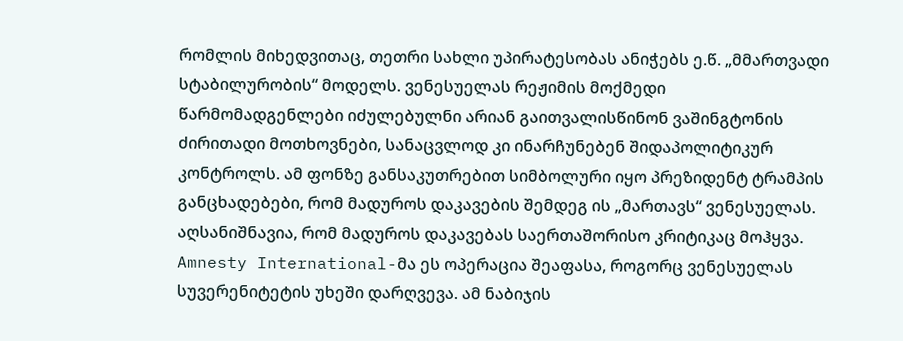რომლის მიხედვითაც, თეთრი სახლი უპირატესობას ანიჭებს ე.წ. „მმართვადი სტაბილურობის“ მოდელს. ვენესუელას რეჟიმის მოქმედი წარმომადგენლები იძულებულნი არიან გაითვალისწინონ ვაშინგტონის ძირითადი მოთხოვნები, სანაცვლოდ კი ინარჩუნებენ შიდაპოლიტიკურ კონტროლს. ამ ფონზე განსაკუთრებით სიმბოლური იყო პრეზიდენტ ტრამპის განცხადებები, რომ მადუროს დაკავების შემდეგ ის „მართავს“ ვენესუელას.
აღსანიშნავია, რომ მადუროს დაკავებას საერთაშორისო კრიტიკაც მოჰყვა. Amnesty International-მა ეს ოპერაცია შეაფასა, როგორც ვენესუელას სუვერენიტეტის უხეში დარღვევა. ამ ნაბიჯის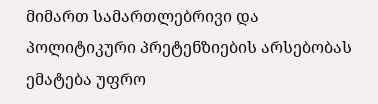მიმართ სამართლებრივი და პოლიტიკური პრეტენზიების არსებობას ემატება უფრო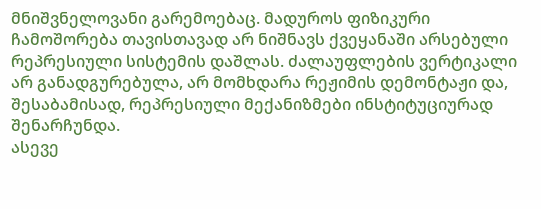მნიშვნელოვანი გარემოებაც. მადუროს ფიზიკური ჩამოშორება თავისთავად არ ნიშნავს ქვეყანაში არსებული რეპრესიული სისტემის დაშლას. ძალაუფლების ვერტიკალი არ განადგურებულა, არ მომხდარა რეჟიმის დემონტაჟი და, შესაბამისად, რეპრესიული მექანიზმები ინსტიტუციურად შენარჩუნდა.
ასევე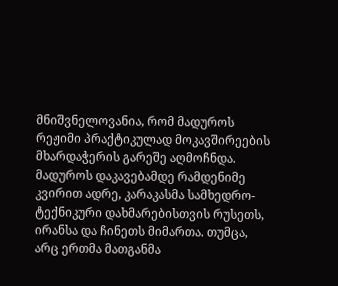მნიშვნელოვანია, რომ მადუროს რეჟიმი პრაქტიკულად მოკავშირეების მხარდაჭერის გარეშე აღმოჩნდა. მადუროს დაკავებამდე რამდენიმე კვირით ადრე, კარაკასმა სამხედრო-ტექნიკური დახმარებისთვის რუსეთს, ირანსა და ჩინეთს მიმართა. თუმცა, არც ერთმა მათგანმა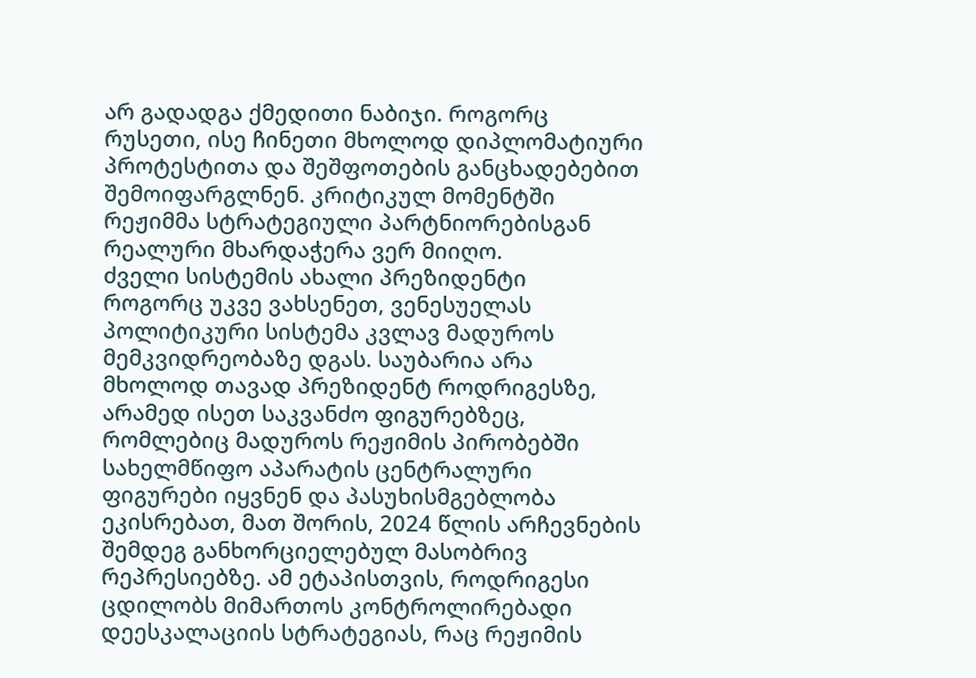არ გადადგა ქმედითი ნაბიჯი. როგორც რუსეთი, ისე ჩინეთი მხოლოდ დიპლომატიური პროტესტითა და შეშფოთების განცხადებებით შემოიფარგლნენ. კრიტიკულ მომენტში რეჟიმმა სტრატეგიული პარტნიორებისგან რეალური მხარდაჭერა ვერ მიიღო.
ძველი სისტემის ახალი პრეზიდენტი
როგორც უკვე ვახსენეთ, ვენესუელას პოლიტიკური სისტემა კვლავ მადუროს მემკვიდრეობაზე დგას. საუბარია არა მხოლოდ თავად პრეზიდენტ როდრიგესზე, არამედ ისეთ საკვანძო ფიგურებზეც, რომლებიც მადუროს რეჟიმის პირობებში სახელმწიფო აპარატის ცენტრალური ფიგურები იყვნენ და პასუხისმგებლობა ეკისრებათ, მათ შორის, 2024 წლის არჩევნების შემდეგ განხორციელებულ მასობრივ რეპრესიებზე. ამ ეტაპისთვის, როდრიგესი ცდილობს მიმართოს კონტროლირებადი დეესკალაციის სტრატეგიას, რაც რეჟიმის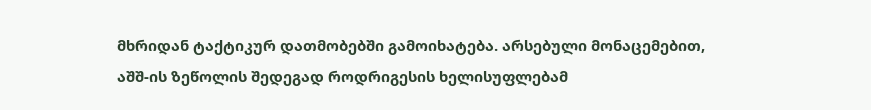მხრიდან ტაქტიკურ დათმობებში გამოიხატება. არსებული მონაცემებით, აშშ-ის ზეწოლის შედეგად როდრიგესის ხელისუფლებამ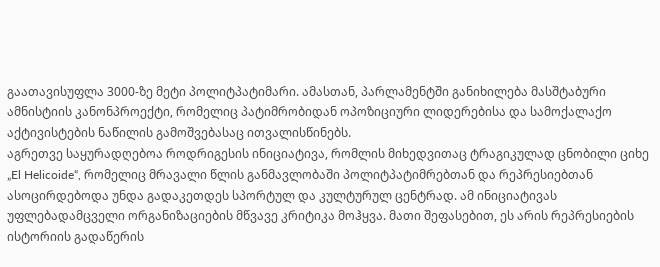გაათავისუფლა 3000-ზე მეტი პოლიტპატიმარი. ამასთან, პარლამენტში განიხილება მასშტაბური ამნისტიის კანონპროექტი, რომელიც პატიმრობიდან ოპოზიციური ლიდერებისა და სამოქალაქო აქტივისტების ნაწილის გამოშვებასაც ითვალისწინებს.
აგრეთვე საყურადღებოა როდრიგესის ინიციატივა, რომლის მიხედვითაც ტრაგიკულად ცნობილი ციხე „El Helicoide“, რომელიც მრავალი წლის განმავლობაში პოლიტპატიმრებთან და რეპრესიებთან ასოცირდებოდა უნდა გადაკეთდეს სპორტულ და კულტურულ ცენტრად. ამ ინიციატივას უფლებადამცველი ორგანიზაციების მწვავე კრიტიკა მოჰყვა. მათი შეფასებით, ეს არის რეპრესიების ისტორიის გადაწერის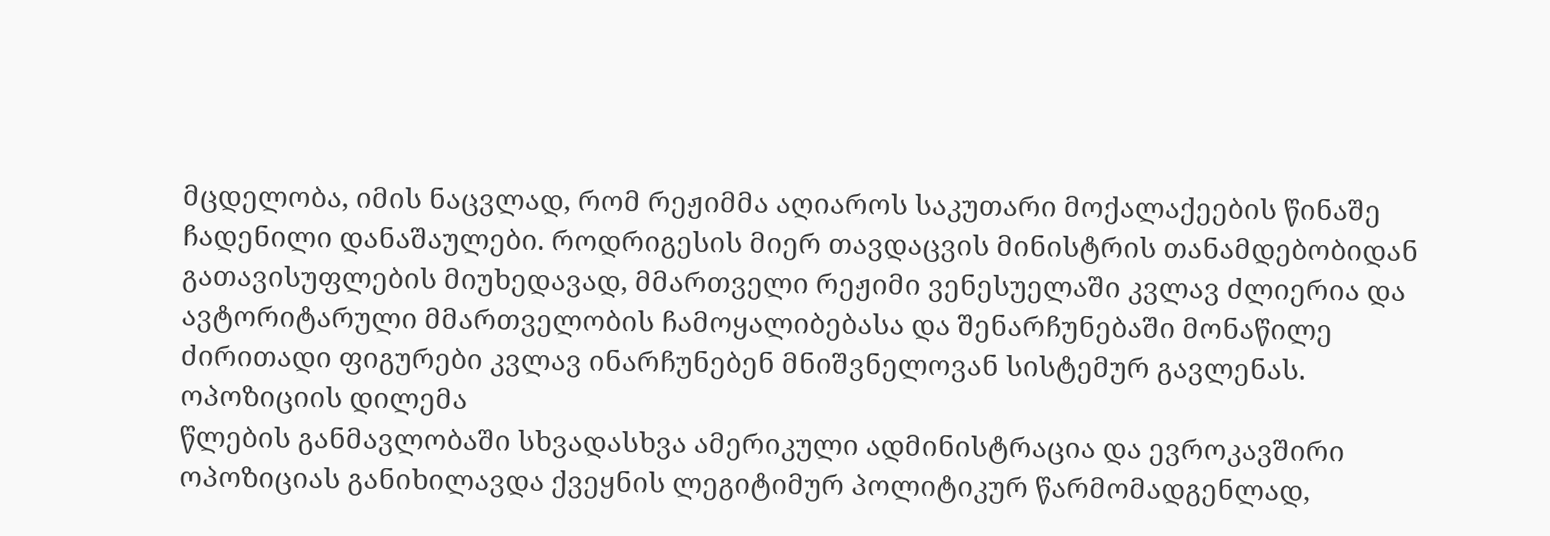მცდელობა, იმის ნაცვლად, რომ რეჟიმმა აღიაროს საკუთარი მოქალაქეების წინაშე ჩადენილი დანაშაულები. როდრიგესის მიერ თავდაცვის მინისტრის თანამდებობიდან გათავისუფლების მიუხედავად, მმართველი რეჟიმი ვენესუელაში კვლავ ძლიერია და ავტორიტარული მმართველობის ჩამოყალიბებასა და შენარჩუნებაში მონაწილე ძირითადი ფიგურები კვლავ ინარჩუნებენ მნიშვნელოვან სისტემურ გავლენას.
ოპოზიციის დილემა
წლების განმავლობაში სხვადასხვა ამერიკული ადმინისტრაცია და ევროკავშირი ოპოზიციას განიხილავდა ქვეყნის ლეგიტიმურ პოლიტიკურ წარმომადგენლად,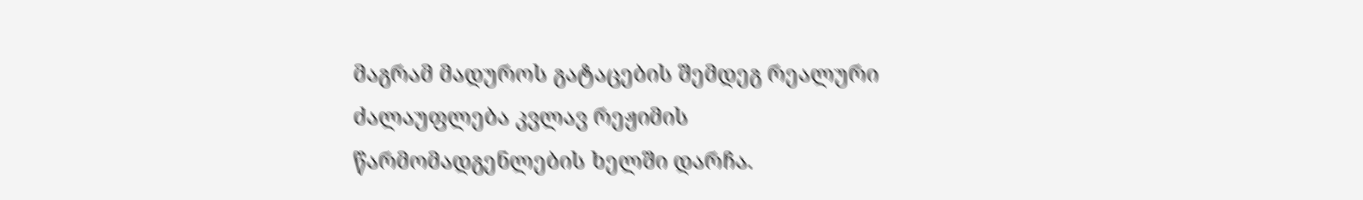მაგრამ მადუროს გატაცების შემდეგ რეალური ძალაუფლება კვლავ რეჟიმის წარმომადგენლების ხელში დარჩა.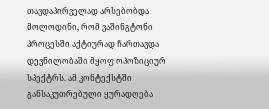თავდაპირველად არსებობდა მოლოდინი, რომ ვაშინგტონი პროცესში აქტიურად ჩართავდა დევნილობაში მყოფ ოპოზიციურ სპექტრს. ამ კონტექსტში განსაკუთრებული ყურადღება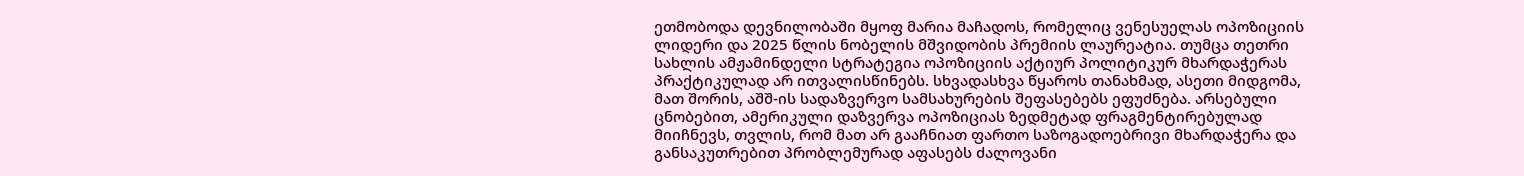ეთმობოდა დევნილობაში მყოფ მარია მაჩადოს, რომელიც ვენესუელას ოპოზიციის ლიდერი და 2025 წლის ნობელის მშვიდობის პრემიის ლაურეატია. თუმცა თეთრი სახლის ამჟამინდელი სტრატეგია ოპოზიციის აქტიურ პოლიტიკურ მხარდაჭერას პრაქტიკულად არ ითვალისწინებს. სხვადასხვა წყაროს თანახმად, ასეთი მიდგომა, მათ შორის, აშშ-ის სადაზვერვო სამსახურების შეფასებებს ეფუძნება. არსებული ცნობებით, ამერიკული დაზვერვა ოპოზიციას ზედმეტად ფრაგმენტირებულად მიიჩნევს, თვლის, რომ მათ არ გააჩნიათ ფართო საზოგადოებრივი მხარდაჭერა და განსაკუთრებით პრობლემურად აფასებს ძალოვანი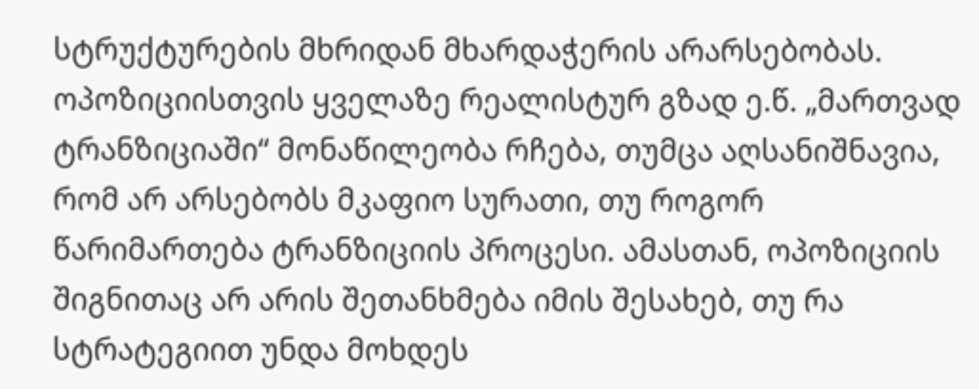სტრუქტურების მხრიდან მხარდაჭერის არარსებობას.
ოპოზიციისთვის ყველაზე რეალისტურ გზად ე.წ. „მართვად ტრანზიციაში“ მონაწილეობა რჩება, თუმცა აღსანიშნავია, რომ არ არსებობს მკაფიო სურათი, თუ როგორ წარიმართება ტრანზიციის პროცესი. ამასთან, ოპოზიციის შიგნითაც არ არის შეთანხმება იმის შესახებ, თუ რა სტრატეგიით უნდა მოხდეს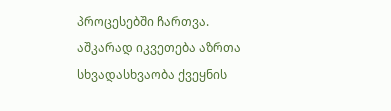პროცესებში ჩართვა. აშკარად იკვეთება აზრთა სხვადასხვაობა ქვეყნის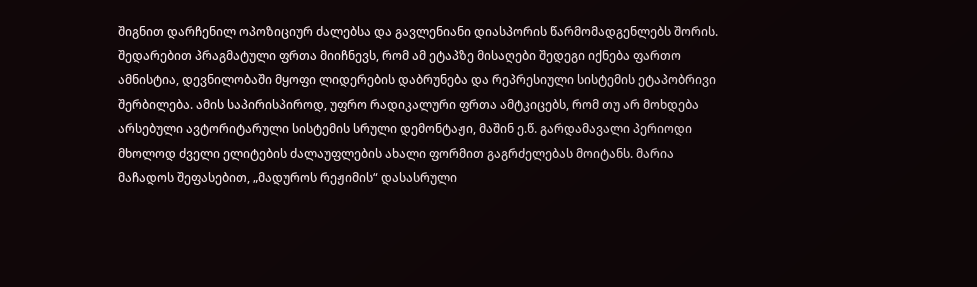შიგნით დარჩენილ ოპოზიციურ ძალებსა და გავლენიანი დიასპორის წარმომადგენლებს შორის. შედარებით პრაგმატული ფრთა მიიჩნევს, რომ ამ ეტაპზე მისაღები შედეგი იქნება ფართო ამნისტია, დევნილობაში მყოფი ლიდერების დაბრუნება და რეპრესიული სისტემის ეტაპობრივი შერბილება. ამის საპირისპიროდ, უფრო რადიკალური ფრთა ამტკიცებს, რომ თუ არ მოხდება არსებული ავტორიტარული სისტემის სრული დემონტაჟი, მაშინ ე.წ. გარდამავალი პერიოდი მხოლოდ ძველი ელიტების ძალაუფლების ახალი ფორმით გაგრძელებას მოიტანს. მარია მაჩადოს შეფასებით, „მადუროს რეჟიმის“ დასასრული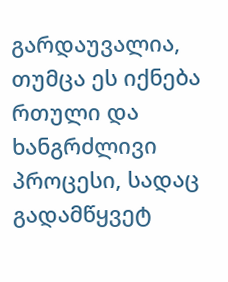გარდაუვალია, თუმცა ეს იქნება რთული და ხანგრძლივი პროცესი, სადაც გადამწყვეტ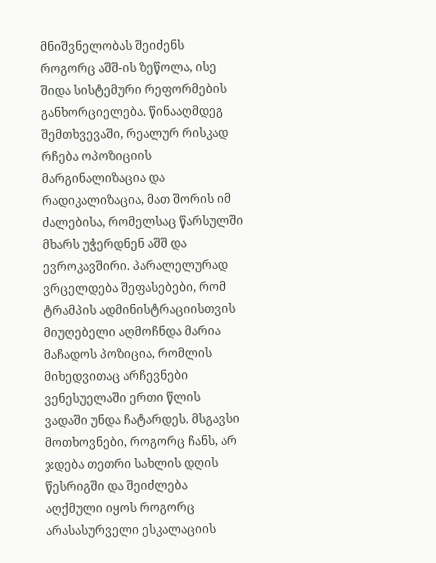მნიშვნელობას შეიძენს როგორც აშშ-ის ზეწოლა, ისე შიდა სისტემური რეფორმების განხორციელება. წინააღმდეგ შემთხვევაში, რეალურ რისკად რჩება ოპოზიციის მარგინალიზაცია და რადიკალიზაცია, მათ შორის იმ ძალებისა, რომელსაც წარსულში მხარს უჭერდნენ აშშ და ევროკავშირი. პარალელურად ვრცელდება შეფასებები, რომ ტრამპის ადმინისტრაციისთვის მიუღებელი აღმოჩნდა მარია მაჩადოს პოზიცია, რომლის მიხედვითაც არჩევნები ვენესუელაში ერთი წლის ვადაში უნდა ჩატარდეს. მსგავსი მოთხოვნები, როგორც ჩანს, არ ჯდება თეთრი სახლის დღის წესრიგში და შეიძლება აღქმული იყოს როგორც არასასურველი ესკალაციის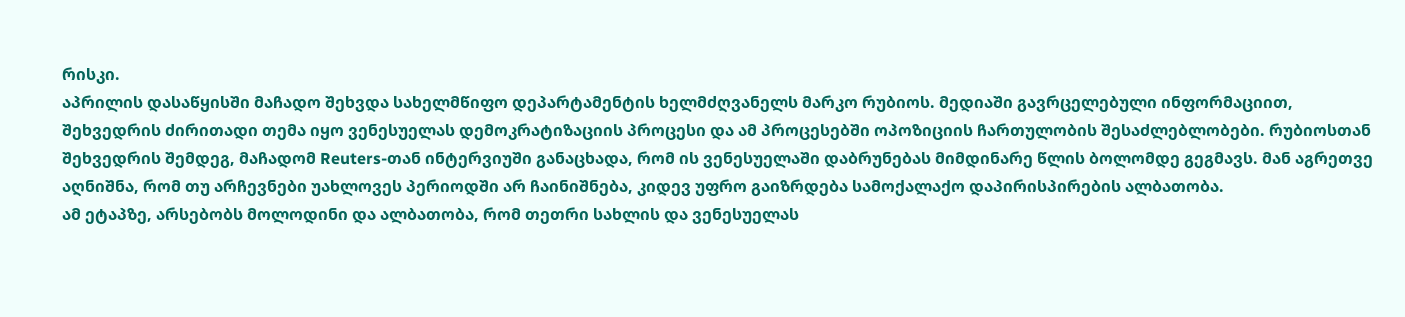რისკი.
აპრილის დასაწყისში მაჩადო შეხვდა სახელმწიფო დეპარტამენტის ხელმძღვანელს მარკო რუბიოს. მედიაში გავრცელებული ინფორმაციით, შეხვედრის ძირითადი თემა იყო ვენესუელას დემოკრატიზაციის პროცესი და ამ პროცესებში ოპოზიციის ჩართულობის შესაძლებლობები. რუბიოსთან შეხვედრის შემდეგ, მაჩადომ Reuters-თან ინტერვიუში განაცხადა, რომ ის ვენესუელაში დაბრუნებას მიმდინარე წლის ბოლომდე გეგმავს. მან აგრეთვე აღნიშნა, რომ თუ არჩევნები უახლოვეს პერიოდში არ ჩაინიშნება, კიდევ უფრო გაიზრდება სამოქალაქო დაპირისპირების ალბათობა.
ამ ეტაპზე, არსებობს მოლოდინი და ალბათობა, რომ თეთრი სახლის და ვენესუელას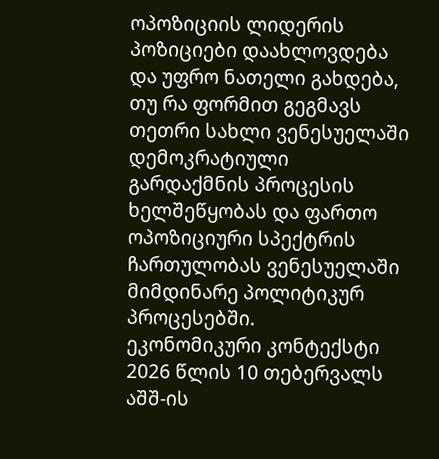ოპოზიციის ლიდერის პოზიციები დაახლოვდება და უფრო ნათელი გახდება, თუ რა ფორმით გეგმავს თეთრი სახლი ვენესუელაში დემოკრატიული გარდაქმნის პროცესის ხელშეწყობას და ფართო ოპოზიციური სპექტრის ჩართულობას ვენესუელაში მიმდინარე პოლიტიკურ პროცესებში.
ეკონომიკური კონტექსტი
2026 წლის 10 თებერვალს აშშ-ის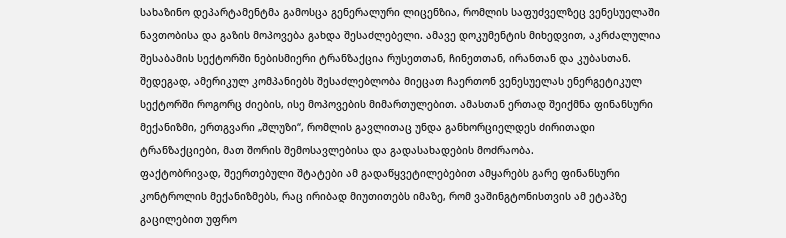სახაზინო დეპარტამენტმა გამოსცა გენერალური ლიცენზია, რომლის საფუძველზეც ვენესუელაში ნავთობისა და გაზის მოპოვება გახდა შესაძლებელი. ამავე დოკუმენტის მიხედვით, აკრძალულია შესაბამის სექტორში ნებისმიერი ტრანზაქცია რუსეთთან, ჩინეთთან, ირანთან და კუბასთან. შედეგად, ამერიკულ კომპანიებს შესაძლებლობა მიეცათ ჩაერთონ ვენესუელას ენერგეტიკულ სექტორში როგორც ძიების, ისე მოპოვების მიმართულებით. ამასთან ერთად შეიქმნა ფინანსური მექანიზმი, ერთგვარი „შლუზი“, რომლის გავლითაც უნდა განხორციელდეს ძირითადი ტრანზაქციები, მათ შორის შემოსავლებისა და გადასახადების მოძრაობა.
ფაქტობრივად, შეერთებული შტატები ამ გადაწყვეტილებებით ამყარებს გარე ფინანსური კონტროლის მექანიზმებს, რაც ირიბად მიუთითებს იმაზე, რომ ვაშინგტონისთვის ამ ეტაპზე გაცილებით უფრო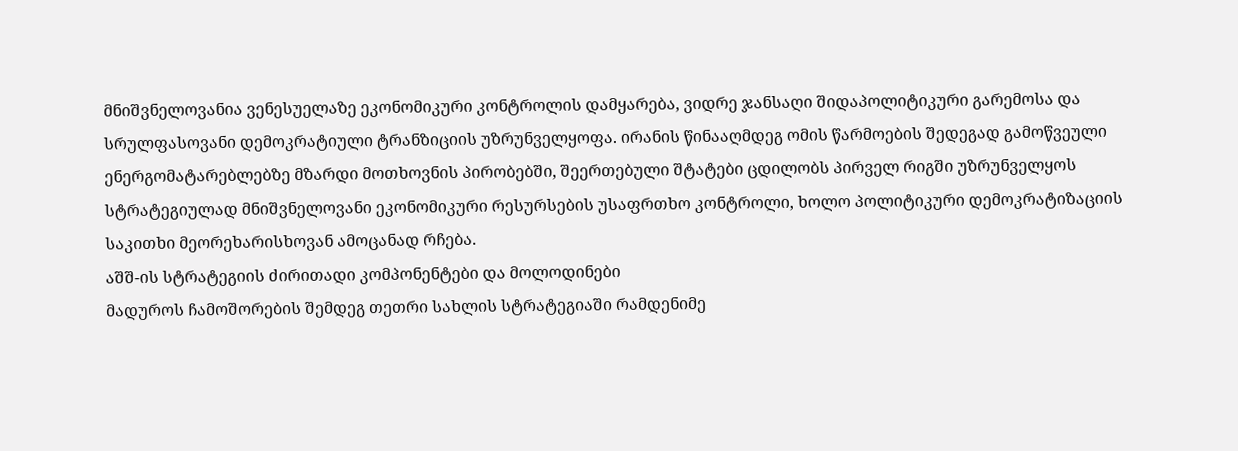მნიშვნელოვანია ვენესუელაზე ეკონომიკური კონტროლის დამყარება, ვიდრე ჯანსაღი შიდაპოლიტიკური გარემოსა და სრულფასოვანი დემოკრატიული ტრანზიციის უზრუნველყოფა. ირანის წინააღმდეგ ომის წარმოების შედეგად გამოწვეული ენერგომატარებლებზე მზარდი მოთხოვნის პირობებში, შეერთებული შტატები ცდილობს პირველ რიგში უზრუნველყოს სტრატეგიულად მნიშვნელოვანი ეკონომიკური რესურსების უსაფრთხო კონტროლი, ხოლო პოლიტიკური დემოკრატიზაციის საკითხი მეორეხარისხოვან ამოცანად რჩება.
აშშ-ის სტრატეგიის ძირითადი კომპონენტები და მოლოდინები
მადუროს ჩამოშორების შემდეგ თეთრი სახლის სტრატეგიაში რამდენიმე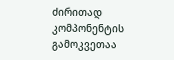ძირითად კომპონენტის გამოკვეთაა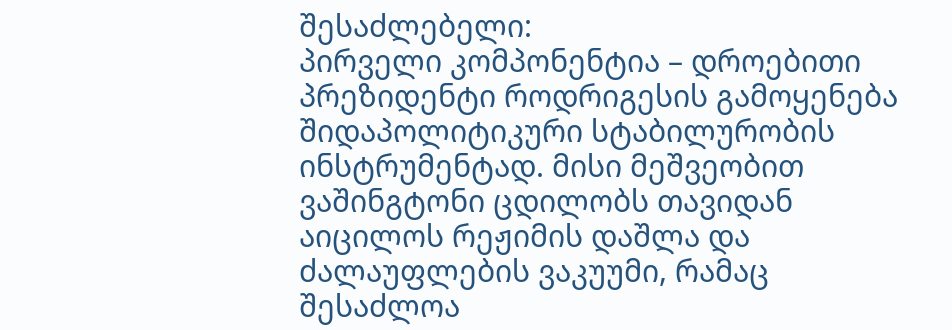შესაძლებელი:
პირველი კომპონენტია – დროებითი პრეზიდენტი როდრიგესის გამოყენება შიდაპოლიტიკური სტაბილურობის ინსტრუმენტად. მისი მეშვეობით ვაშინგტონი ცდილობს თავიდან აიცილოს რეჟიმის დაშლა და ძალაუფლების ვაკუუმი, რამაც შესაძლოა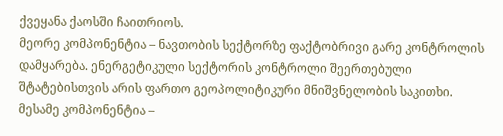ქვეყანა ქაოსში ჩაითრიოს.
მეორე კომპონენტია – ნავთობის სექტორზე ფაქტობრივი გარე კონტროლის დამყარება. ენერგეტიკული სექტორის კონტროლი შეერთებული შტატებისთვის არის ფართო გეოპოლიტიკური მნიშვნელობის საკითხი.
მესამე კომპონენტია –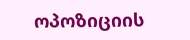ოპოზიციის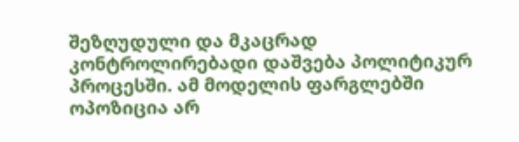შეზღუდული და მკაცრად კონტროლირებადი დაშვება პოლიტიკურ პროცესში. ამ მოდელის ფარგლებში ოპოზიცია არ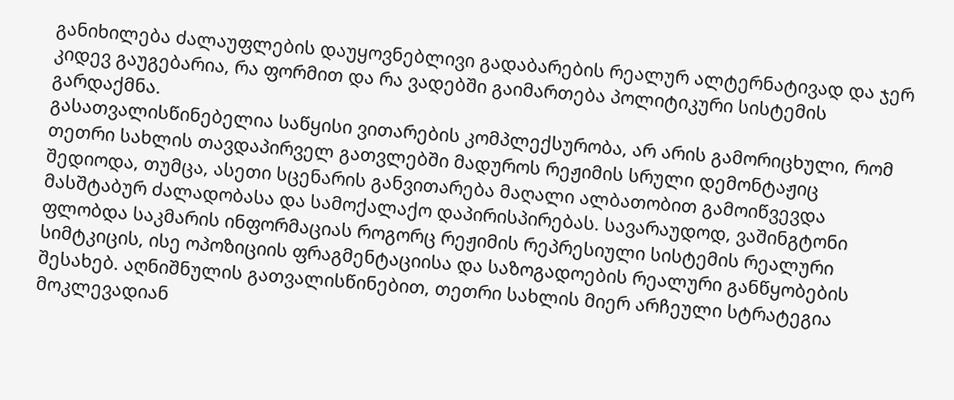განიხილება ძალაუფლების დაუყოვნებლივი გადაბარების რეალურ ალტერნატივად და ჯერ კიდევ გაუგებარია, რა ფორმით და რა ვადებში გაიმართება პოლიტიკური სისტემის გარდაქმნა.
გასათვალისწინებელია საწყისი ვითარების კომპლექსურობა, არ არის გამორიცხული, რომ თეთრი სახლის თავდაპირველ გათვლებში მადუროს რეჟიმის სრული დემონტაჟიც შედიოდა, თუმცა, ასეთი სცენარის განვითარება მაღალი ალბათობით გამოიწვევდა მასშტაბურ ძალადობასა და სამოქალაქო დაპირისპირებას. სავარაუდოდ, ვაშინგტონი ფლობდა საკმარის ინფორმაციას როგორც რეჟიმის რეპრესიული სისტემის რეალური სიმტკიცის, ისე ოპოზიციის ფრაგმენტაციისა და საზოგადოების რეალური განწყობების შესახებ. აღნიშნულის გათვალისწინებით, თეთრი სახლის მიერ არჩეული სტრატეგია მოკლევადიან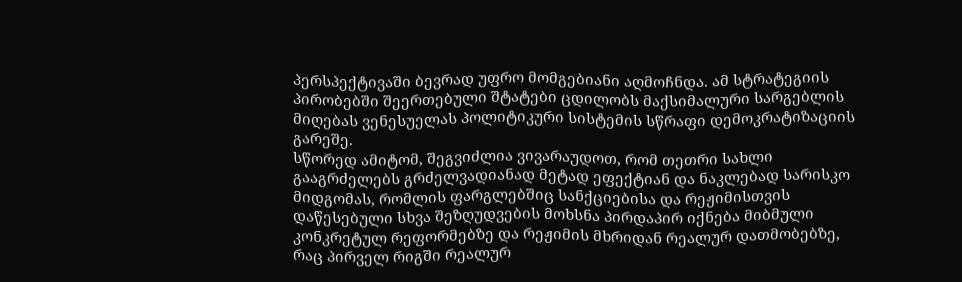პერსპექტივაში ბევრად უფრო მომგებიანი აღმოჩნდა. ამ სტრატეგიის პირობებში შეერთებული შტატები ცდილობს მაქსიმალური სარგებლის მიღებას ვენესუელას პოლიტიკური სისტემის სწრაფი დემოკრატიზაციის გარეშე.
სწორედ ამიტომ, შეგვიძლია ვივარაუდოთ, რომ თეთრი სახლი გააგრძელებს გრძელვადიანად მეტად ეფექტიან და ნაკლებად სარისკო მიდგომას, რომლის ფარგლებშიც სანქციებისა და რეჟიმისთვის დაწესებული სხვა შეზღუდვების მოხსნა პირდაპირ იქნება მიბმული კონკრეტულ რეფორმებზე და რეჟიმის მხრიდან რეალურ დათმობებზე, რაც პირველ რიგში რეალურ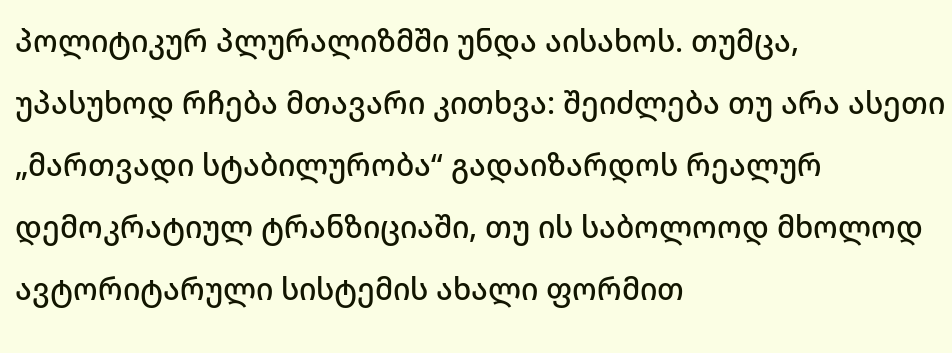პოლიტიკურ პლურალიზმში უნდა აისახოს. თუმცა, უპასუხოდ რჩება მთავარი კითხვა: შეიძლება თუ არა ასეთი „მართვადი სტაბილურობა“ გადაიზარდოს რეალურ დემოკრატიულ ტრანზიციაში, თუ ის საბოლოოდ მხოლოდ ავტორიტარული სისტემის ახალი ფორმით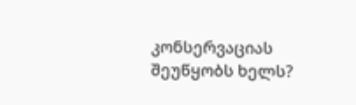კონსერვაციას შეუწყობს ხელს?